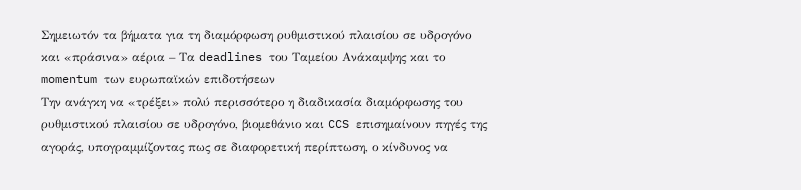Σημειωτόν τα βήματα για τη διαμόρφωση ρυθμιστικού πλαισίου σε υδρογόνο και «πράσινα» αέρια – Τα deadlines του Ταμείου Ανάκαμψης και το momentum των ευρωπαϊκών επιδοτήσεων
Την ανάγκη να «τρέξει» πολύ περισσότερο η διαδικασία διαμόρφωσης του ρυθμιστικού πλαισίου σε υδρογόνο, βιομεθάνιο και CCS επισημαίνουν πηγές της αγοράς, υπογραμμίζοντας πως σε διαφορετική περίπτωση, ο κίνδυνος να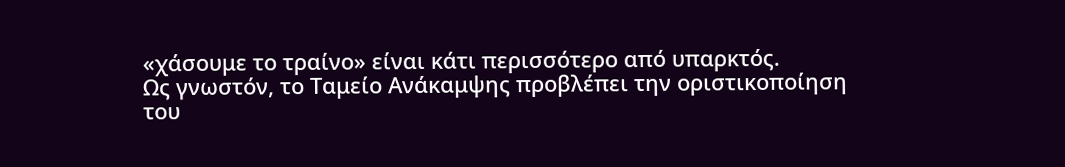«χάσουμε το τραίνο» είναι κάτι περισσότερο από υπαρκτός.
Ως γνωστόν, το Ταμείο Ανάκαμψης προβλέπει την οριστικοποίηση του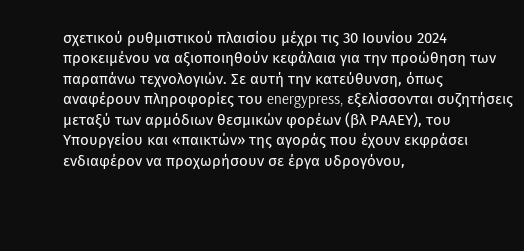σχετικού ρυθμιστικού πλαισίου μέχρι τις 30 Ιουνίου 2024 προκειμένου να αξιοποιηθούν κεφάλαια για την προώθηση των παραπάνω τεχνολογιών. Σε αυτή την κατεύθυνση, όπως αναφέρουν πληροφορίες του energypress, εξελίσσονται συζητήσεις μεταξύ των αρμόδιων θεσμικών φορέων (βλ ΡΑΑΕΥ), του Υπουργείου και «παικτών» της αγοράς που έχουν εκφράσει ενδιαφέρον να προχωρήσουν σε έργα υδρογόνου,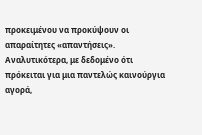προκειμένου να προκύψουν οι απαραίτητες «απαντήσεις».
Αναλυτικότερα, με δεδομένο ότι πρόκειται για μια παντελώς καινούργια αγορά,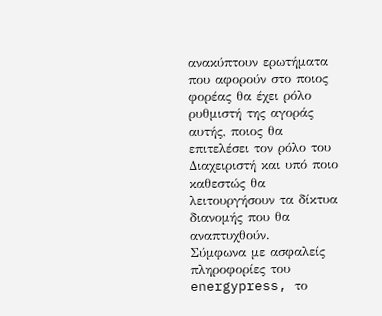ανακύπτουν ερωτήματα που αφορούν στο ποιος φορέας θα έχει ρόλο ρυθμιστή της αγοράς αυτής, ποιος θα επιτελέσει τον ρόλο του Διαχειριστή και υπό ποιο καθεστώς θα λειτουργήσουν τα δίκτυα διανομής που θα αναπτυχθούν.
Σύμφωνα με ασφαλείς πληροφορίες του energypress, το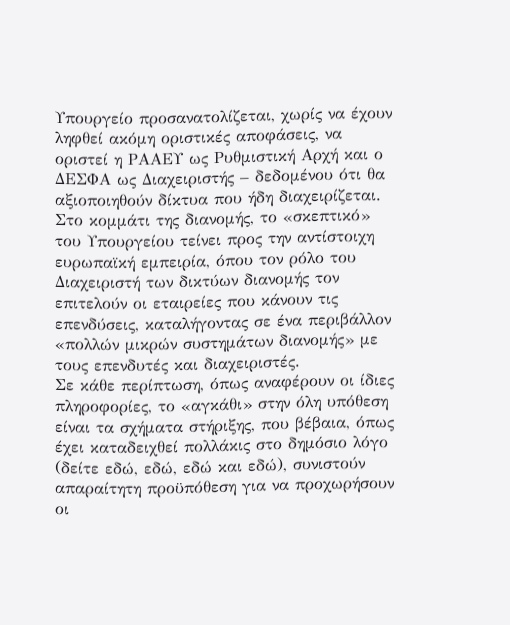Υπουργείο προσανατολίζεται, χωρίς να έχουν ληφθεί ακόμη οριστικές αποφάσεις, να οριστεί η ΡΑΑΕΥ ως Ρυθμιστική Αρχή και ο ΔΕΣΦΑ ως Διαχειριστής – δεδομένου ότι θα αξιοποιηθούν δίκτυα που ήδη διαχειρίζεται. Στο κομμάτι της διανομής, το «σκεπτικό» του Υπουργείου τείνει προς την αντίστοιχη ευρωπαϊκή εμπειρία, όπου τον ρόλο του Διαχειριστή των δικτύων διανομής τον επιτελούν οι εταιρείες που κάνουν τις επενδύσεις, καταλήγοντας σε ένα περιβάλλον «πολλών μικρών συστημάτων διανομής» με τους επενδυτές και διαχειριστές.
Σε κάθε περίπτωση, όπως αναφέρουν οι ίδιες πληροφορίες, το «αγκάθι» στην όλη υπόθεση είναι τα σχήματα στήριξης, που βέβαια, όπως έχει καταδειχθεί πολλάκις στο δημόσιο λόγο (δείτε εδώ, εδώ, εδώ και εδώ), συνιστούν απαραίτητη προϋπόθεση για να προχωρήσουν οι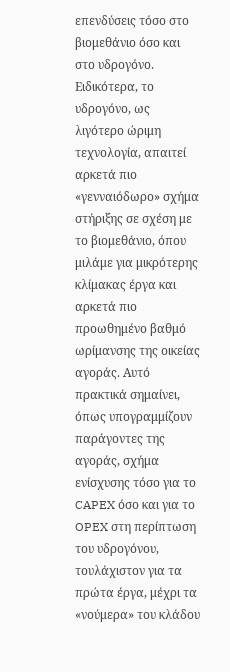επενδύσεις τόσο στο βιομεθάνιο όσο και στο υδρογόνο.
Ειδικότερα, το υδρογόνο, ως λιγότερο ώριμη τεχνολογία, απαιτεί αρκετά πιο «γενναιόδωρο» σχήμα στήριξης σε σχέση με το βιομεθάνιο, όπου μιλάμε για μικρότερης κλίμακας έργα και αρκετά πιο προωθημένο βαθμό ωρίμανσης της οικείας αγοράς. Αυτό πρακτικά σημαίνει, όπως υπογραμμίζουν παράγοντες της αγοράς, σχήμα ενίσχυσης τόσο για το CAPEX όσο και για το OPEX στη περίπτωση του υδρογόνου, τουλάχιστον για τα πρώτα έργα, μέχρι τα «νούμερα» του κλάδου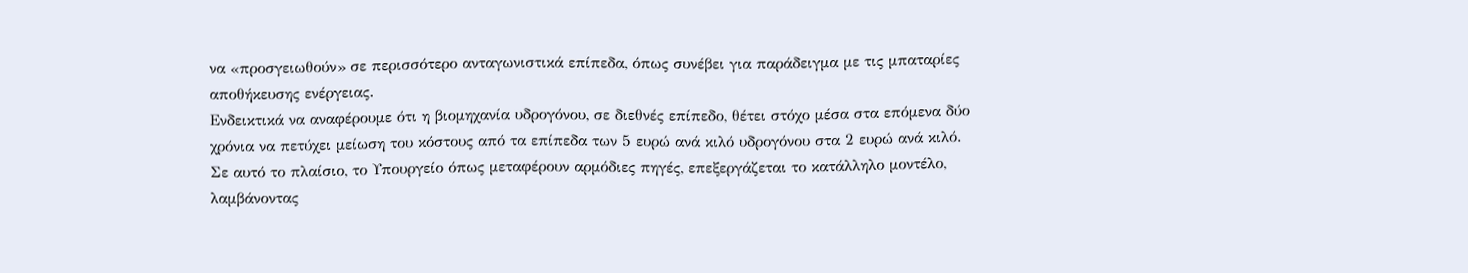να «προσγειωθούν» σε περισσότερο ανταγωνιστικά επίπεδα, όπως συνέβει για παράδειγμα με τις μπαταρίες αποθήκευσης ενέργειας.
Ενδεικτικά να αναφέρουμε ότι η βιομηχανία υδρογόνου, σε διεθνές επίπεδο, θέτει στόχο μέσα στα επόμενα δύο χρόνια να πετύχει μείωση του κόστους από τα επίπεδα των 5 ευρώ ανά κιλό υδρογόνου στα 2 ευρώ ανά κιλό. Σε αυτό το πλαίσιο, το Υπουργείο όπως μεταφέρουν αρμόδιες πηγές, επεξεργάζεται το κατάλληλο μοντέλο, λαμβάνοντας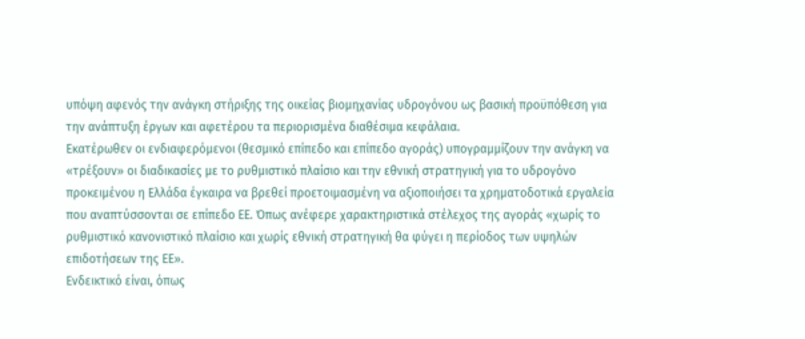υπόψη αφενός την ανάγκη στήριξης της οικείας βιομηχανίας υδρογόνου ως βασική προϋπόθεση για την ανάπτυξη έργων και αφετέρου τα περιορισμένα διαθέσιμα κεφάλαια.
Εκατέρωθεν οι ενδιαφερόμενοι (θεσμικό επίπεδο και επίπεδο αγοράς) υπογραμμίζουν την ανάγκη να «τρέξουν» οι διαδικασίες με το ρυθμιστικό πλαίσιο και την εθνική στρατηγική για το υδρογόνο προκειμένου η Ελλάδα έγκαιρα να βρεθεί προετοιμασμένη να αξιοποιήσει τα χρηματοδοτικά εργαλεία που αναπτύσσονται σε επίπεδο ΕΕ. Όπως ανέφερε χαρακτηριστικά στέλεχος της αγοράς «χωρίς το ρυθμιστικό κανονιστικό πλαίσιο και χωρίς εθνική στρατηγική θα φύγει η περίοδος των υψηλών επιδοτήσεων της ΕΕ».
Ενδεικτικό είναι, όπως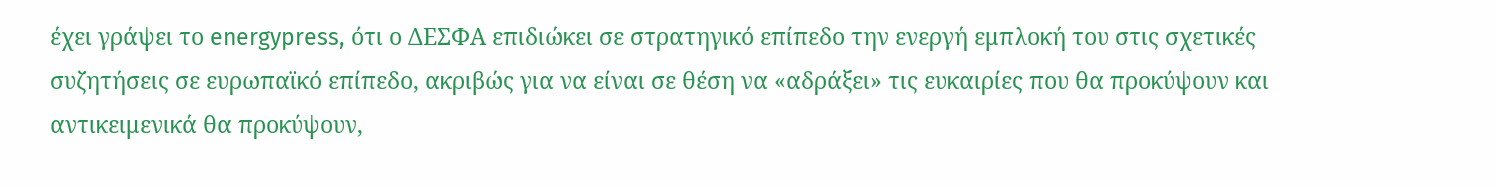έχει γράψει το energypress, ότι ο ΔΕΣΦΑ επιδιώκει σε στρατηγικό επίπεδο την ενεργή εμπλοκή του στις σχετικές συζητήσεις σε ευρωπαϊκό επίπεδο, ακριβώς για να είναι σε θέση να «αδράξει» τις ευκαιρίες που θα προκύψουν και αντικειμενικά θα προκύψουν,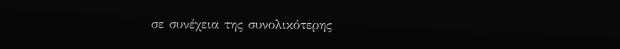σε συνέχεια της συνολικότερης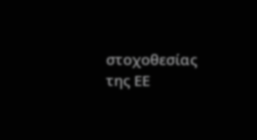στοχοθεσίας της ΕΕ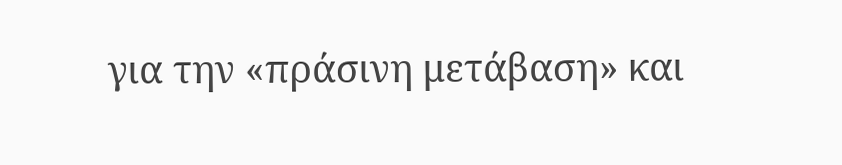για την «πράσινη μετάβαση» και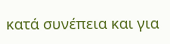κατά συνέπεια και για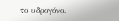το υδρογόνο.